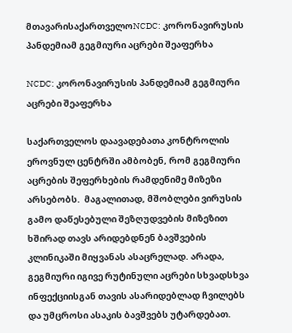მთავარისაქართველოNCDC: კორონავირუსის პანდემიამ გეგმიური აცრები შეაფერხა

NCDC: კორონავირუსის პანდემიამ გეგმიური აცრები შეაფერხა

საქართველოს დაავადებათა კონტროლის ეროვნულ ცენტრში ამბობენ, რომ გეგმიური აცრების შეფერხების რამდენიმე მიზეზი არსებობს.  მაგალითად, მშობლები ვირუსის გამო დაწესებული შეზღუდვების მიზეზით ხშირად თავს არიდებდნენ ბავშვების კლინიკაში მიყვანას ასაცრელად. არადა, გეგმიური იგივე რუტინული აცრები სხვადსხვა ინფექციისგან თავის ასარიდებლად ჩვილებს და უმცროსი ასაკის ბავშვებს უტარდებათ.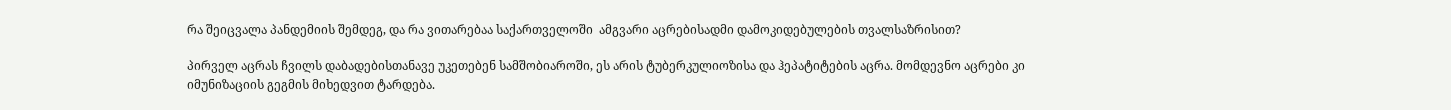რა შეიცვალა პანდემიის შემდეგ, და რა ვითარებაა საქართველოში  ამგვარი აცრებისადმი დამოკიდებულების თვალსაზრისით?

პირველ აცრას ჩვილს დაბადებისთანავე უკეთებენ სამშობიაროში, ეს არის ტუბერკულიოზისა და ჰეპატიტების აცრა. მომდევნო აცრები კი იმუნიზაციის გეგმის მიხედვით ტარდება.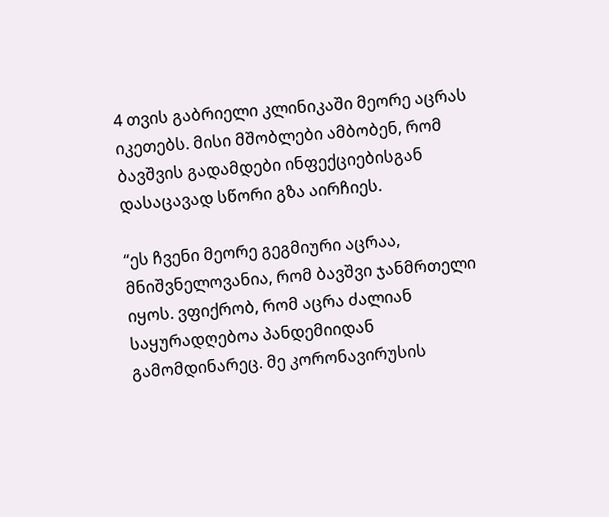4 თვის გაბრიელი კლინიკაში მეორე აცრას იკეთებს. მისი მშობლები ამბობენ, რომ ბავშვის გადამდები ინფექციებისგან დასაცავად სწორი გზა აირჩიეს.

“ეს ჩვენი მეორე გეგმიური აცრაა, მნიშვნელოვანია, რომ ბავშვი ჯანმრთელი იყოს. ვფიქრობ, რომ აცრა ძალიან საყურადღებოა პანდემიიდან გამომდინარეც. მე კორონავირუსის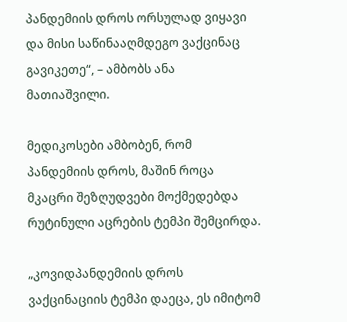პანდემიის დროს ორსულად ვიყავი და მისი საწინააღმდეგო ვაქცინაც გავიკეთე“, – ამბობს ანა მათიაშვილი.

მედიკოსები ამბობენ, რომ პანდემიის დროს, მაშინ როცა მკაცრი შეზღუდვები მოქმედებდა რუტინული აცრების ტემპი შემცირდა.

„კოვიდპანდემიის დროს ვაქცინაციის ტემპი დაეცა, ეს იმიტომ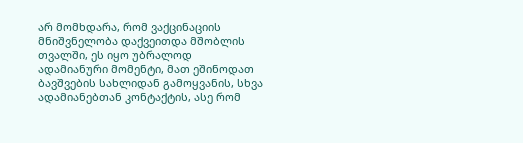არ მომხდარა, რომ ვაქცინაციის მნიშვნელობა დაქვეითდა მშობლის თვალში, ეს იყო უბრალოდ ადამიანური მომენტი, მათ ეშინოდათ ბავშვების სახლიდან გამოყვანის, სხვა ადამიანებთან კონტაქტის, ასე რომ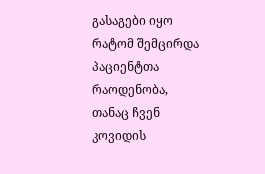გასაგები იყო რატომ შემცირდა პაციენტთა რაოდენობა, თანაც ჩვენ კოვიდის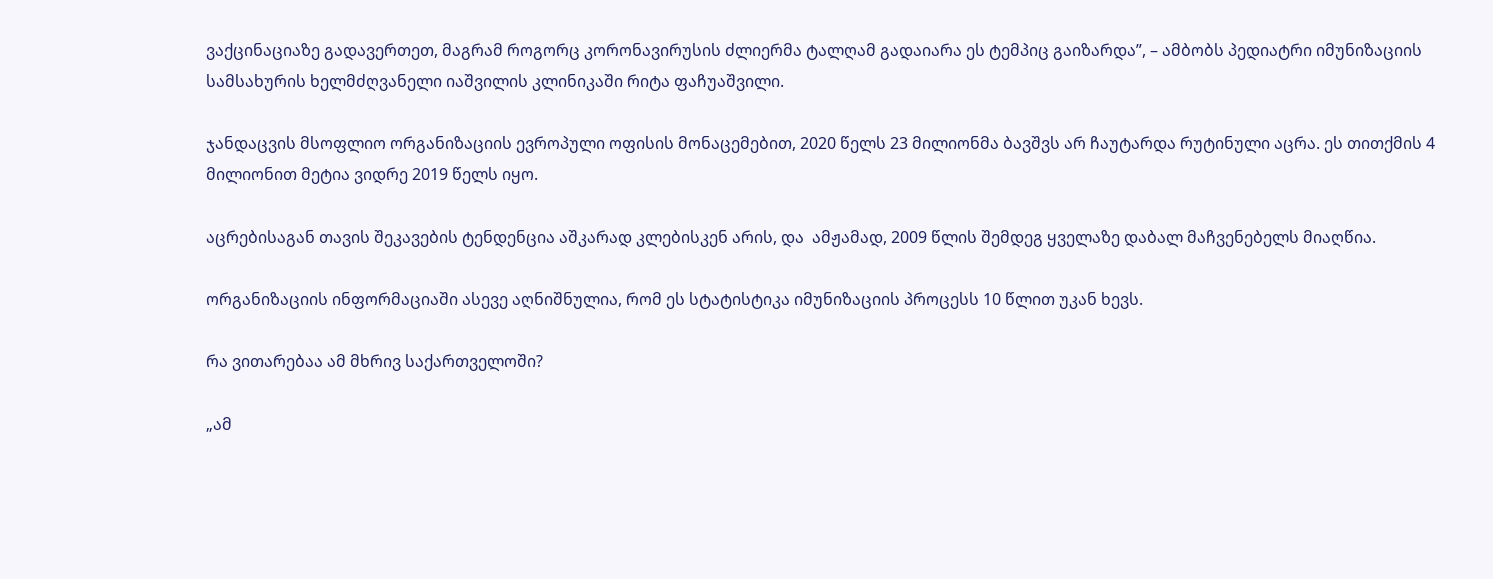ვაქცინაციაზე გადავერთეთ, მაგრამ როგორც კორონავირუსის ძლიერმა ტალღამ გადაიარა ეს ტემპიც გაიზარდა”, – ამბობს პედიატრი იმუნიზაციის სამსახურის ხელმძღვანელი იაშვილის კლინიკაში რიტა ფაჩუაშვილი.

ჯანდაცვის მსოფლიო ორგანიზაციის ევროპული ოფისის მონაცემებით, 2020 წელს 23 მილიონმა ბავშვს არ ჩაუტარდა რუტინული აცრა. ეს თითქმის 4 მილიონით მეტია ვიდრე 2019 წელს იყო.

აცრებისაგან თავის შეკავების ტენდენცია აშკარად კლებისკენ არის, და  ამჟამად, 2009 წლის შემდეგ ყველაზე დაბალ მაჩვენებელს მიაღწია.

ორგანიზაციის ინფორმაციაში ასევე აღნიშნულია, რომ ეს სტატისტიკა იმუნიზაციის პროცესს 10 წლით უკან ხევს.

რა ვითარებაა ამ მხრივ საქართველოში?

„ამ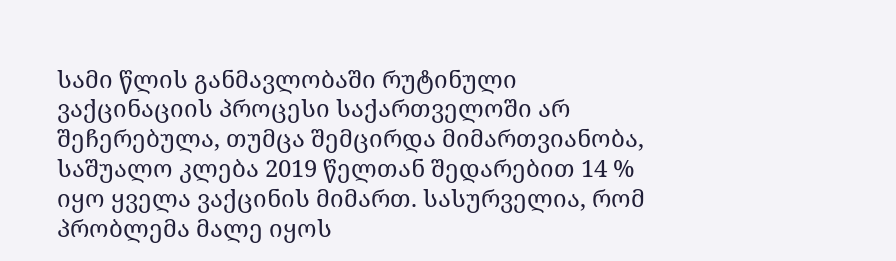სამი წლის განმავლობაში რუტინული ვაქცინაციის პროცესი საქართველოში არ შეჩერებულა, თუმცა შემცირდა მიმართვიანობა, საშუალო კლება 2019 წელთან შედარებით 14 % იყო ყველა ვაქცინის მიმართ. სასურველია, რომ პრობლემა მალე იყოს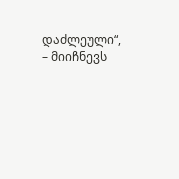დაძლეული“, – მიიჩნევს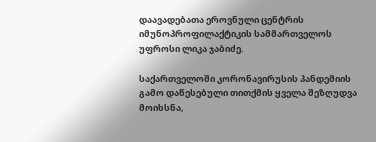დაავადებათა ეროვნული ცენტრის იმუნოპროფილაქტიკის სამმართველოს უფროსი ლიკა ჯაბიძე.

საქართველოში კორონავირუსის პანდემიის გამო დაწესებული თითქმის ყველა შეზღუდვა მოიხსნა,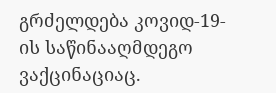გრძელდება კოვიდ-19-ის საწინააღმდეგო ვაქცინაციაც.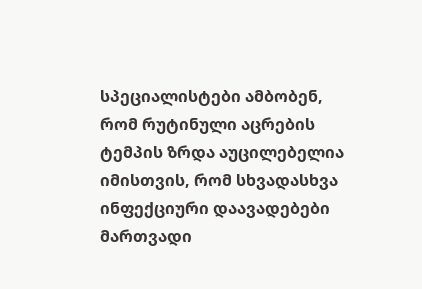სპეციალისტები ამბობენ, რომ რუტინული აცრების ტემპის ზრდა აუცილებელია იმისთვის, რომ სხვადასხვა ინფექციური დაავადებები მართვადი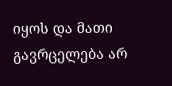იყოს და მათი გავრცელება არ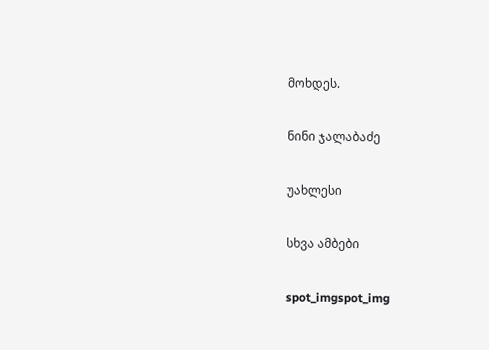მოხდეს.

ნინი ჯალაბაძე

უახლესი

სხვა ამბები

spot_imgspot_img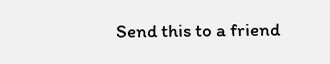Send this to a friend